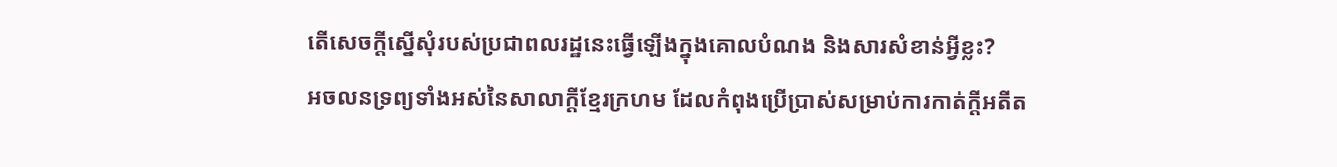តើសេចក្តីស្នើសុំរបស់ប្រជាពលរដ្ឋនេះធ្វើឡើងក្នុងគោលបំណង និងសារសំខាន់អ្វីខ្លះ?
អចលនទ្រព្យទាំងអស់នៃសាលាក្តីខ្មែរក្រហម ដែលកំពុងប្រើប្រាស់សម្រាប់ការកាត់ក្តីអតីត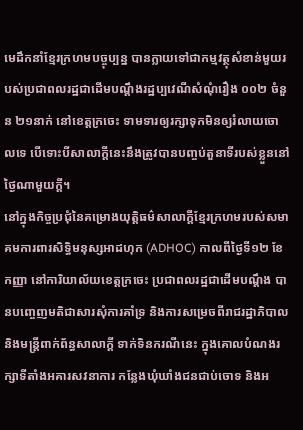មេដឹកនាំខ្មែរក្រហមបច្ចុប្បន្ន បានក្លាយទៅជាកម្មវត្ថុសំខាន់មួយរបស់ប្រជាពលរដ្ឋជាដើមបណ្ដឹងរដ្ឋប្បវេណីសំណុំរឿង ០០២ ចំនួន ២១នាក់ នៅខេត្តក្រចេះ ទាមទារឲ្យរក្សាទុកមិនឲ្យរំលាយចោលទេ បើទោះបីសាលាក្តីនេះនឹងត្រូវបានបញ្ចប់តួនាទីរបស់ខ្លួននៅថ្ងៃណាមួយក្តី។
នៅក្នុងកិច្ចប្រជុំនៃគម្រោងយុត្តិធម៌សាលាក្តីខ្មែរក្រហមរបស់សមាគមការពារសិទ្ធិមនុស្សអាដហុក (ADHOC) កាលពីថ្ងៃទី១២ ខែកញ្ញា នៅការិយាល័យខេត្តក្រចេះ ប្រជាពលរដ្ឋជាដើមបណ្ដឹង បានបញ្ចេញមតិជាសារសុំការគាំទ្រ និងការសម្រេចពីរាជរដ្ឋាភិបាល និងមន្ត្រីពាក់ព័ន្ធសាលាក្តី ទាក់ទិនករណីនេះ ក្នុងគោលបំណងរក្សាទីតាំងអគារសវនាការ កន្លែងឃុំឃាំងជនជាប់ចោទ និងអ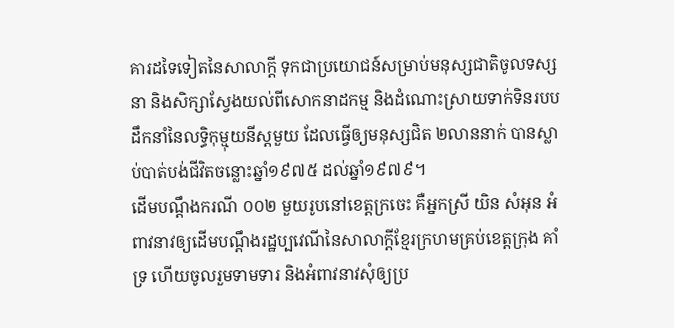គារដទៃទៀតនៃសាលាក្តី ទុកជាប្រយោជន៍សម្រាប់មនុស្សជាតិចូលទស្សនា និងសិក្សាស្វែងយល់ពីសោកនាដកម្ម និងដំណោះស្រាយទាក់ទិនរបបដឹកនាំនៃលទ្ធិកុម្មុយនីស្តមួយ ដែលធ្វើឲ្យមនុស្សជិត ២លាននាក់ បានស្លាប់បាត់បង់ជីវិតចន្លោះឆ្នាំ១៩៧៥ ដល់ឆ្នាំ១៩៧៩។
ដើមបណ្ដឹងករណី ០០២ មួយរូបនៅខេត្តក្រចេះ គឺអ្នកស្រី យិន សំអុន អំពាវនាវឲ្យដើមបណ្ដឹងរដ្ឋប្បវេណីនៃសាលាក្តីខ្មែរក្រហមគ្រប់ខេត្តក្រុង គាំទ្រ ហើយចូលរួមទាមទារ និងអំពាវនាវសុំឲ្យប្រ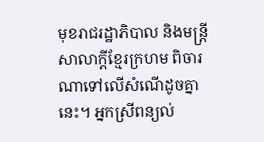មុខរាជរដ្ឋាភិបាល និងមន្ត្រីសាលាក្តីខ្មែរក្រហម ពិចារណាទៅលើសំណើដូចគ្នានេះ។ អ្នកស្រីពន្យល់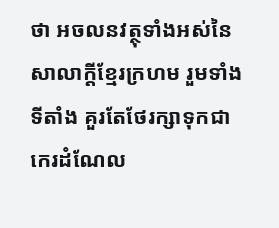ថា អចលនវត្ថុទាំងអស់នៃសាលាក្តីខ្មែរក្រហម រួមទាំងទីតាំង គួរតែថែរក្សាទុកជាកេរដំណែល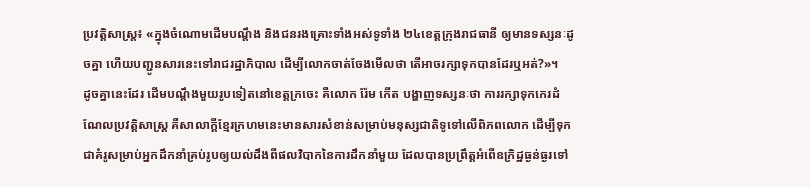ប្រវត្តិសាស្ត្រ៖ «ក្នុងចំណោមដើមបណ្ដឹង និងជនរងគ្រោះទាំងអស់ទូទាំង ២៤ខេត្តក្រុងរាជធានី ឲ្យមានទស្សនៈដូចគ្នា ហើយបញ្ជូនសារនេះទៅរាជរដ្ឋាភិបាល ដើម្បីលោកចាត់ចែងមើលថា តើអាចរក្សាទុកបានដែរឬអត់?»។
ដូចគ្នានេះដែរ ដើមបណ្ដឹងមួយរូបទៀតនៅខេត្តក្រចេះ គឺលោក រ៉ែម កើត បង្ហាញទស្សនៈថា ការរក្សាទុកកេរដំណែលប្រវត្តិសាស្ត្រ គឺសាលាក្តីខ្មែរក្រហមនេះមានសារសំខាន់សម្រាប់មនុស្សជាតិទូទៅលើពិភពលោក ដើម្បីទុកជាគំរូសម្រាប់អ្នកដឹកនាំគ្រប់រូបឲ្យយល់ដឹងពីផលវិបាកនៃការដឹកនាំមួយ ដែលបានប្រព្រឹត្តអំពើឧក្រិដ្ឋធ្ងន់ធ្ងរទៅ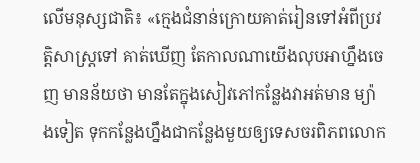លើមនុស្សជាតិ៖ «ក្មេងជំនាន់ក្រោយគាត់រៀនទៅអំពីប្រវត្តិសាស្ត្រទៅ គាត់ឃើញ តែកាលណាយើងលុបអាហ្នឹងចេញ មានន័យថា មានតែក្នុងសៀវភៅកន្លែងវាអត់មាន ម្យ៉ាងទៀត ទុកកន្លែងហ្នឹងជាកន្លែងមួយឲ្យទេសចរពិភពលោក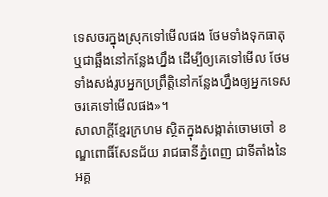ទេសចរក្នុងស្រុកទៅមើលផង ថែមទាំងទុកធាតុ ឬជាឆ្អឹងនៅកន្លែងហ្នឹង ដើម្បីឲ្យគេទៅមើល ថែមទាំងសង់រូបអ្នកប្រព្រឹត្តិនៅកន្លែងហ្នឹងឲ្យអ្នកទេសចរគេទៅមើលផង»។
សាលាក្តីខ្មែរក្រហម ស្ថិតក្នុងសង្កាត់ចោមចៅ ខណ្ឌពោធិ៍សែនជ័យ រាជធានីភ្នំពេញ ជាទីតាំងនៃអគ្គ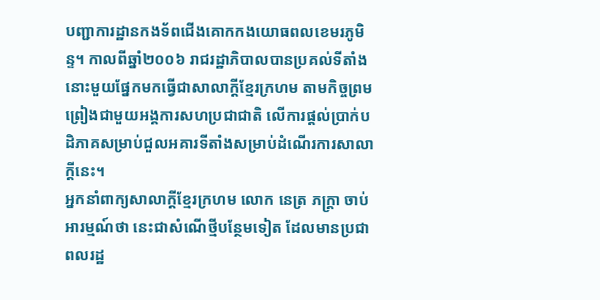បញ្ជាការដ្ឋានកងទ័ពជើងគោកកងយោធពលខេមរភូមិន្ទ។ កាលពីឆ្នាំ២០០៦ រាជរដ្ឋាភិបាលបានប្រគល់ទីតាំងនោះមួយផ្នែកមកធ្វើជាសាលាក្តីខ្មែរក្រហម តាមកិច្ចព្រមព្រៀងជាមួយអង្គការសហប្រជាជាតិ លើការផ្តល់ប្រាក់បដិភាគសម្រាប់ជួលអគារទីតាំងសម្រាប់ដំណើរការសាលាក្តីនេះ។
អ្នកនាំពាក្យសាលាក្តីខ្មែរក្រហម លោក នេត្រ ភក្ដ្រា ចាប់អារម្មណ៍ថា នេះជាសំណើថ្មីបន្ថែមទៀត ដែលមានប្រជាពលរដ្ឋ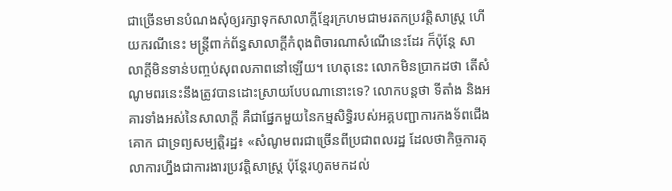ជាច្រើនមានបំណងសុំឲ្យរក្សាទុកសាលាក្តីខ្មែរក្រហមជាមរតកប្រវត្តិសាស្ត្រ ហើយករណីនេះ មន្ត្រីពាក់ព័ន្ធសាលាក្តីកំពុងពិចារណាសំណើនេះដែរ ក៏ប៉ុន្តែ សាលាក្តីមិនទាន់បញ្ចប់សុពលភាពនៅឡើយ។ ហេតុនេះ លោកមិនប្រាកដថា តើសំណូមពរនេះនឹងត្រូវបានដោះស្រាយបែបណានោះទេ? លោកបន្តថា ទីតាំង និងអគារទាំងអស់នៃសាលាក្តី គឺជាផ្នែកមួយនៃកម្មសិទ្ធិរបស់អគ្គបញ្ជាការកងទ័ពជើងគោក ជាទ្រព្យសម្បត្តិរដ្ឋ៖ «សំណូមពរជាច្រើនពីប្រជាពលរដ្ឋ ដែលថាកិច្ចការតុលាការហ្នឹងជាការងារប្រវត្តិសាស្ត្រ ប៉ុន្តែរហូតមកដល់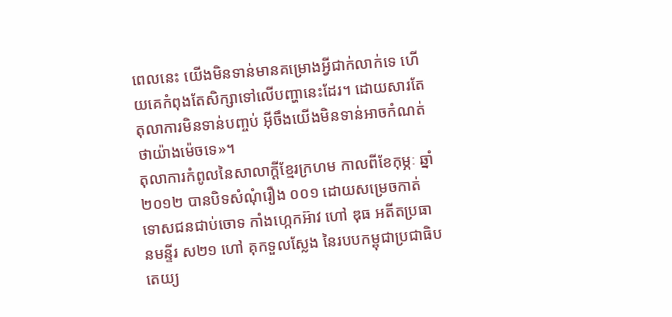ពេលនេះ យើងមិនទាន់មានគម្រោងអ្វីជាក់លាក់ទេ ហើយគេកំពុងតែសិក្សាទៅលើបញ្ហានេះដែរ។ ដោយសារតែតុលាការមិនទាន់បញ្ចប់ អ៊ីចឹងយើងមិនទាន់អាចកំណត់ថាយ៉ាងម៉េចទេ»។
តុលាការកំពូលនៃសាលាក្តីខ្មែរក្រហម កាលពីខែកុម្ភៈ ឆ្នាំ២០១២ បានបិទសំណុំរឿង ០០១ ដោយសម្រេចកាត់ទោសជនជាប់ចោទ កាំងហ្កេកអ៊ាវ ហៅ ឌុធ អតីតប្រធានមន្ទីរ ស២១ ហៅ គុកទួលស្លែង នៃរបបកម្ពុជាប្រជាធិបតេយ្យ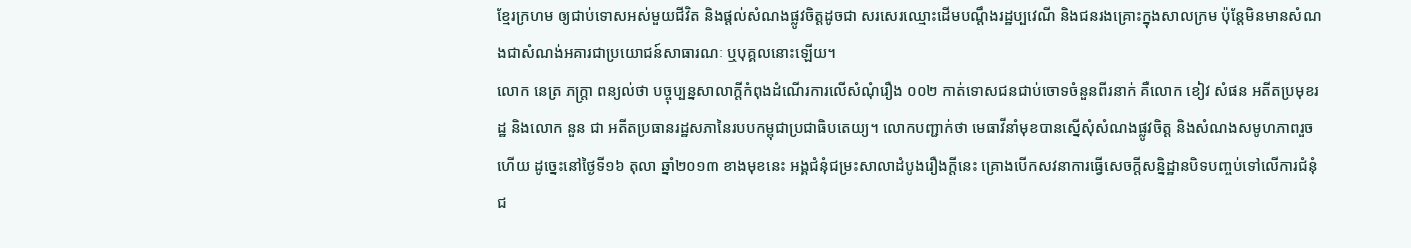ខ្មែរក្រហម ឲ្យជាប់ទោសអស់មួយជីវិត និងផ្តល់សំណងផ្លូវចិត្តដូចជា សរសេរឈ្មោះដើមបណ្ដឹងរដ្ឋប្បវេណី និងជនរងគ្រោះក្នុងសាលក្រម ប៉ុន្តែមិនមានសំណងជាសំណង់អគារជាប្រយោជន៍សាធារណៈ ឬបុគ្គលនោះឡើយ។
លោក នេត្រ ភក្ដ្រា ពន្យល់ថា បច្ចុប្បន្នសាលាក្តីកំពុងដំណើរការលើសំណុំរឿង ០០២ កាត់ទោសជនជាប់ចោទចំនួនពីរនាក់ គឺលោក ខៀវ សំផន អតីតប្រមុខរដ្ឋ និងលោក នួន ជា អតីតប្រធានរដ្ឋសភានៃរបបកម្ពុជាប្រជាធិបតេយ្យ។ លោកបញ្ជាក់ថា មេធាវីនាំមុខបានស្នើសុំសំណងផ្លូវចិត្ត និងសំណងសមូហភាពរួចហើយ ដូច្នេះនៅថ្ងៃទី១៦ តុលា ឆ្នាំ២០១៣ ខាងមុខនេះ អង្គជំនុំជម្រះសាលាដំបូងរឿងក្តីនេះ គ្រោងបើកសវនាការធ្វើសេចក្តីសន្និដ្ឋានបិទបញ្ចប់ទៅលើការជំនុំជ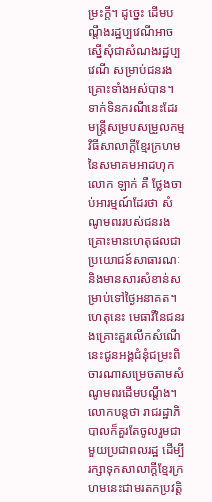ម្រះក្តី។ ដូច្នេះ ដើមបណ្ដឹងរដ្ឋប្បវេណីអាចស្នើសុំជាសំណងរដ្ឋប្បវេណី សម្រាប់ជនរងគ្រោះទាំងអស់បាន។
ទាក់ទិនករណីនេះដែរ មន្ត្រីសម្របសម្រួលកម្មវិធីសាលាក្តីខ្មែរក្រហមនៃសមាគមអាដហុក លោក ឡាក់ គឺ ថ្លែងចាប់អារម្មណ៍ដែរថា សំណូមពររបស់ជនរងគ្រោះមានហេតុផលជាប្រយោជន៍សាធារណៈ និងមានសារសំខាន់សម្រាប់ទៅថ្ងៃអនាគត។ ហេតុនេះ មេធាវីនៃជនរងគ្រោះគួរលើកសំណើនេះជូនអង្គជំនុំជម្រះពិចារណាសម្រេចតាមសំណូមពរដើមបណ្ដឹង។ លោកបន្តថា រាជរដ្ឋាភិបាលក៏គួរតែចូលរួមជាមួយប្រជាពលរដ្ឋ ដើម្បីរក្សាទុកសាលាក្តីខ្មែរក្រហមនេះជាមរតកប្រវត្តិ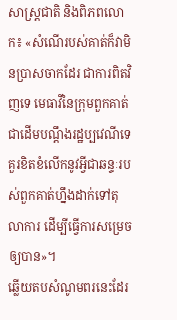សាស្ត្រជាតិ និងពិភពលោក៖ «សំណើរបស់គាត់ក៏វាមិនប្រាសចាកដែរ ជាការពិតវិញទេ មេធាវីនៃក្រុមពួកគាត់ជាដើមបណ្ដឹងរដ្ឋប្បវេណីទេ គួរខិតខំលើកនូវអ្វីជាឆន្ទៈរបស់ពួកគាត់ហ្នឹងដាក់ទៅតុលាការ ដើម្បីធ្វើការសម្រេចឲ្យបាន»។
ឆ្លើយតបសំណូមពរនេះដែរ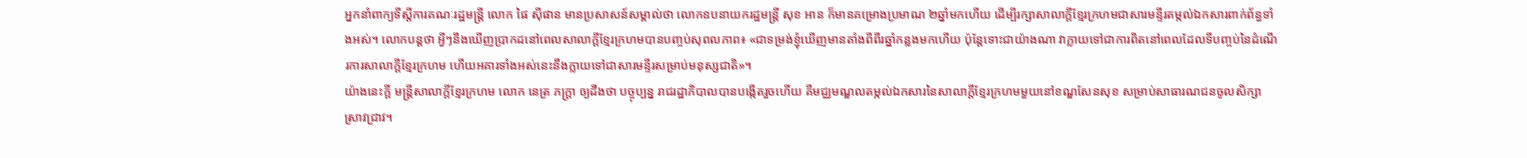អ្នកនាំពាក្យទីស្ដីការគណៈរដ្ឋមន្ត្រី លោក ផៃ ស៊ីផាន មានប្រសាសន៍សម្គាល់ថា លោកឧបនាយករដ្ឋមន្ត្រី សុខ អាន ក៏មានគម្រោងប្រមាណ ២ឆ្នាំមកហើយ ដើម្បីរក្សាសាលាក្តីខ្មែរក្រហមជាសារមន្ទីរតម្កល់ឯកសារពាក់ព័ន្ធទាំងអស់។ លោកបន្តថា អ្វីៗនឹងឃើញប្រាកដនៅពេលសាលាក្តីខ្មែរក្រហមបានបញ្ចប់សុពលភាព៖ «ជាទម្រង់ខ្ញុំឃើញមានតាំងពីពីរឆ្នាំកន្លងមកហើយ ប៉ុន្តែទោះជាយ៉ាងណា វាក្លាយទៅជាការពិតនៅពេលដែលទីបញ្ចប់នៃដំណើរការសាលាក្តីខ្មែរក្រហម ហើយអគារទាំងអស់នេះនឹងក្លាយទៅជាសារមន្ទីរសម្រាប់មនុស្សជាតិ»។
យ៉ាងនេះក្តី មន្ត្រីសាលាក្តីខ្មែរក្រហម លោក នេត្រ ភក្ដ្រា ឲ្យដឹងថា បច្ចុប្បន្ន រាជរដ្ឋាភិបាលបានបង្កើតរួចហើយ គឺមជ្ឈមណ្ឌលតម្កល់ឯកសារនៃសាលាក្តីខ្មែរក្រហមមួយនៅខណ្ឌសែនសុខ សម្រាប់សាធារណជនចូលសិក្សាស្រាវជ្រាវ។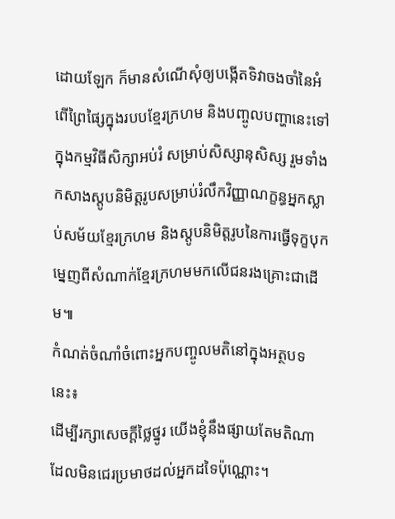ដោយឡែក ក៏មានសំណើសុំឲ្យបង្កើតទិវាចងចាំនៃអំពើព្រៃផ្សៃក្នុងរបបខ្មែរក្រហម និងបញ្ចូលបញ្ហានេះទៅក្នុងកម្មវិធីសិក្សាអប់រំ សម្រាប់សិស្សានុសិស្ស រួមទាំងកសាងស្តូបនិមិត្តរូបសម្រាប់រំលឹកវិញ្ញាណក្ខន្ធអ្នកស្លាប់សម័យខ្មែរក្រហម និងស្តូបនិមិត្តរូបនៃការធ្វើទុក្ខបុកម្នេញពីសំណាក់ខ្មែរក្រហមមកលើជនរងគ្រោះជាដើម៕
កំណត់ចំណាំចំពោះអ្នកបញ្ចូលមតិនៅក្នុងអត្ថបទនេះ៖
ដើម្បីរក្សាសេចក្ដីថ្លៃថ្នូរ យើងខ្ញុំនឹងផ្សាយតែមតិណា ដែលមិនជេរប្រមាថដល់អ្នកដទៃប៉ុណ្ណោះ។